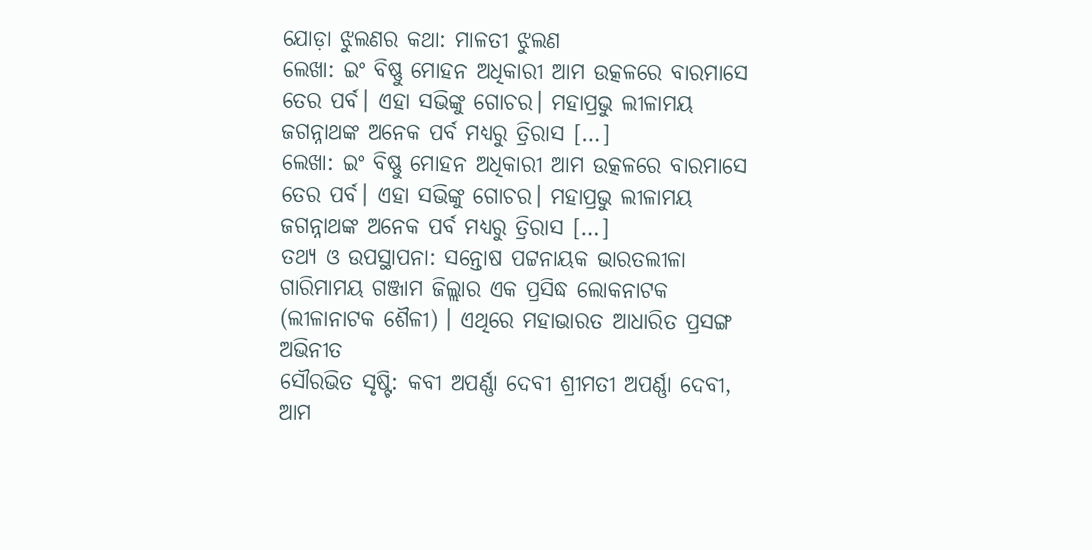ଯୋଡ଼ା ଝୁଲଣର କଥା: ମାଳତୀ ଝୁଲଣ
ଲେଖା: ଇଂ ବିଷ୍ଣୁ ମୋହନ ଅଧିକାରୀ ଆମ ଉତ୍କଳରେ ବାରମାସେ ତେର ପର୍ବ। ଏହା ସଭିଙ୍କୁ ଗୋଚର। ମହାପ୍ରଭୁ ଲୀଳାମୟ ଜଗନ୍ନାଥଙ୍କ ଅନେକ ପର୍ବ ମଧ୍ୟରୁ ତ୍ରିରାସ […]
ଲେଖା: ଇଂ ବିଷ୍ଣୁ ମୋହନ ଅଧିକାରୀ ଆମ ଉତ୍କଳରେ ବାରମାସେ ତେର ପର୍ବ। ଏହା ସଭିଙ୍କୁ ଗୋଚର। ମହାପ୍ରଭୁ ଲୀଳାମୟ ଜଗନ୍ନାଥଙ୍କ ଅନେକ ପର୍ବ ମଧ୍ୟରୁ ତ୍ରିରାସ […]
ତଥ୍ୟ ଓ ଉପସ୍ଥାପନା: ସନ୍ତୋଷ ପଟ୍ଟନାୟକ ଭାରତଲୀଳା ଗାରିମାମୟ ଗଞ୍ଜାମ ଜିଲ୍ଲାର ଏକ ପ୍ରସିଦ୍ଧ ଲୋକନାଟକ (ଲୀଳାନାଟକ ଶୈଳୀ) । ଏଥିରେ ମହାଭାରତ ଆଧାରିତ ପ୍ରସଙ୍ଗ ଅଭିନୀତ
ସୌରଭିତ ସୃଷ୍ଟି: କବୀ ଅପର୍ଣ୍ଣା ଦେବୀ ଶ୍ରୀମତୀ ଅପର୍ଣ୍ଣା ଦେବୀ, ଆମ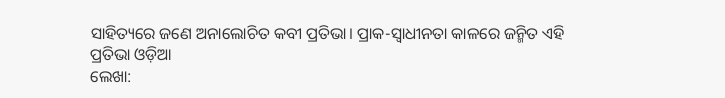ସାହିତ୍ୟରେ ଜଣେ ଅନାଲୋଚିତ କବୀ ପ୍ରତିଭା। ପ୍ରାକ-ସ୍ଵାଧୀନତା କାଳରେ ଜନ୍ମିତ ଏହି ପ୍ରତିଭା ଓଡ଼ିଆ
ଲେଖା: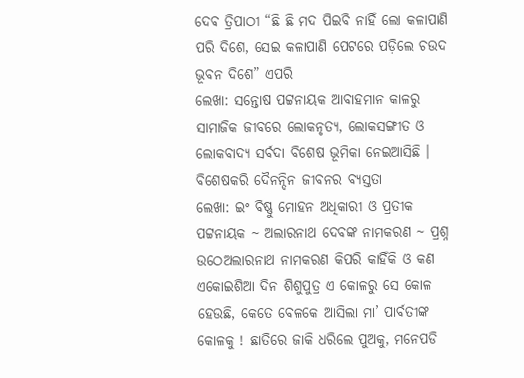ଦେଵ ତ୍ରିପାଠୀ “ଛି ଛି ମଦ ପିଇବି ନାହିଁ ଲୋ କଳାପାଣି ପରି ଦିଶେ, ସେଇ କଳାପାଣି ପେଟରେ ପଡ଼ିଲେ ଚଉଦ ଭୂବନ ଦିଶେ” ଏପରି
ଲେଖା: ସନ୍ତୋଷ ପଟ୍ଟନାୟକ ଆବାହମାନ କାଳରୁ ସାମାଜିକ ଜୀବରେ ଲୋକନୃତ୍ୟ, ଲୋକସଙ୍ଗୀତ ଓ ଲୋକବାଦ୍ୟ ସର୍ବଦା ବିଶେଷ ଭୂମିକା ନେଇଆସିଛି । ବିଶେଷକରି ଦୈନନ୍ଦିନ ଜୀବନର ବ୍ୟସ୍ତତା
ଲେଖା: ଇଂ ବିଷ୍ଣୁ ମୋହନ ଅଧିକାରୀ ଓ ପ୍ରତୀକ ପଟ୍ଟନାୟକ ~ ଅଲାରନାଥ ଦେବଙ୍କ ନାମକରଣ ~ ପ୍ରଶ୍ନ ଉଠେଅଲାରନାଥ ନାମକରଣ କିପରି କାହିଁକି ଓ କଣ
ଏକୋଇଶିଆ ଦିନ ଶିଶୁପୁତ୍ର ଏ କୋଳରୁ ସେ କୋଳ ହେଉଛି, କେତେ ବେଳକେ ଆସିଲା ମା’ ପାର୍ବତୀଙ୍କ କୋଳକୁ ! ଛାତିରେ ଜାକି ଧରିଲେ ପୁଅକୁ, ମନେପଡି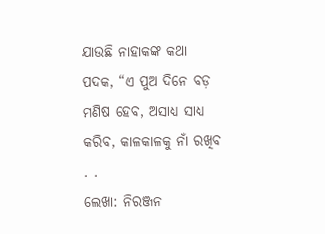ଯାଉଛି ନାହାକଙ୍କ କଥା ପଦକ, “ଏ ପୁଅ ଦିନେ ବଡ଼ ମଣିଷ ହେବ, ଅସାଧ୍ୟ ସାଧ୍ୟ କରିବ, କାଳକାଳକୁ ନାଁ ରଖିବ . .
ଲେଖା: ନିରଞ୍ଜନ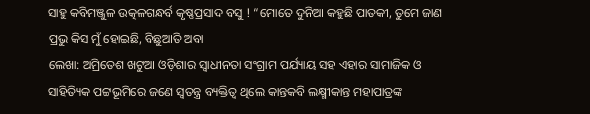ସାହୁ କବିମଞ୍ଜୁଳ ଉତ୍କଳଗନ୍ଧର୍ବ କୃଷ୍ଣପ୍ରସାଦ ବସୁ ! “ମୋତେ ଦୁନିଆ କହୁଛି ପାତକୀ, ତୁମେ ଜାଣ ପ୍ରଭୁ କିସ ମୁଁ ହୋଇଛି, ବିଛୁଆତି ଅବା
ଲେଖା: ଅମ୍ରିତେଶ ଖଟୁଆ ଓଡ଼ିଶାର ସ୍ଵାଧୀନତା ସଂଗ୍ରାମ ପର୍ଯ୍ୟାୟ ସହ ଏହାର ସାମାଜିକ ଓ ସାହିତ୍ୟିକ ପଟ୍ଟଭୂମିରେ ଜଣେ ସ୍ଵତନ୍ତ୍ର ବ୍ୟକ୍ତିତ୍ଵ ଥିଲେ କାନ୍ତକବି ଲକ୍ଷ୍ମୀକାନ୍ତ ମହାପାତ୍ରଙ୍କ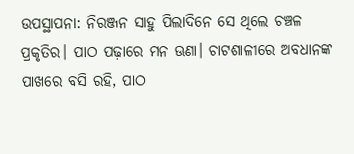ଉପସ୍ଥାପନା: ନିରଞ୍ଜନ ସାହୁ ପିଲାଦିନେ ସେ ଥିଲେ ଚଞ୍ଚଳ ପ୍ରକୃତିର। ପାଠ ପଢ଼ାରେ ମନ ଊଣା। ଚାଟଶାଳୀରେ ଅବଧାନଙ୍କ ପାଖରେ ବସି ରହି, ପାଠ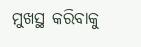ମୁଖସ୍ଥ କରିବାକୁ